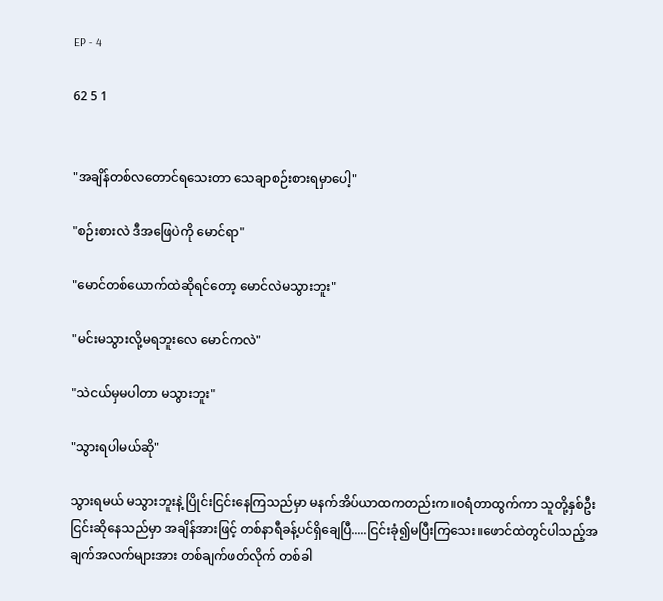EP - 4

62 5 1


"အချိန်တစ်လတောင်ရသေးတာ သေချာစဉ်းစားရမှာပေါ့"

"စဉ်းစားလဲ ဒီအဖြေပဲကို မောင်ရာ"

"မောင်တစ်ယောက်ထဲဆိုရင်တော့ မောင်လဲမသွားဘူး"

"မင်းမသွားလို့မရဘူးလေ မောင်ကလဲ"

"သဲငယ်မှမပါတာ မသွားဘူး"

"သွားရပါမယ်ဆို"

သွားရမယ် မသွားဘူးနဲ့ ပြိုင်းငြင်းနေကြသည်မှာ မနက်အိပ်ယာထကတည်းက။ဝရံတာထွက်ကာ သူတို့နှစ်ဦးငြင်းဆိုနေသည်မှာ အချိန်အားဖြင့် တစ်နာရီခန့်ပင်ရှိချေပြီ.....ငြင်းခုံ၍မပြီးကြသေး။ဖောင်ထဲတွင်ပါသည့်အချက်အလက်များအား တစ်ချက်ဖတ်လိုက် တစ်ခါ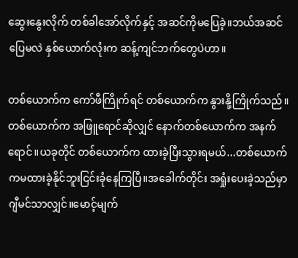ဆွေးနွေးလိုက် တစ်ခါအော်လိုက်နှင့် အဆင်ကိုမပြေခဲ့။ဘယ်အဆင်ပြေမလဲ နှစ်ယောက်လုံးက ဆန့်ကျင်ဘက်တွေပဲဟာ။

တစ်ယောက်က ကော်ဖီကြိုက်ရင် တစ်ယောက်က နွားနို့ကြိုက်သည်။တစ်ယောက်က အဖြူရောင်ဆိုလျှင် နောက်တစ်ယောက်က အနက်ရောင်။ယခုတိုင် တစ်ယောက်က ထားခဲ့ပြီးသွားရမယ်...တစ်ယောက်ကမထားခဲ့နိုင်ဘူးငြင်းခုံနေကြပြီ။အခေါက်တိုင်း အရှုံးပေးခဲ့သည်မှာ ဂျီမင်သာလျှင်။မောင့်မျက်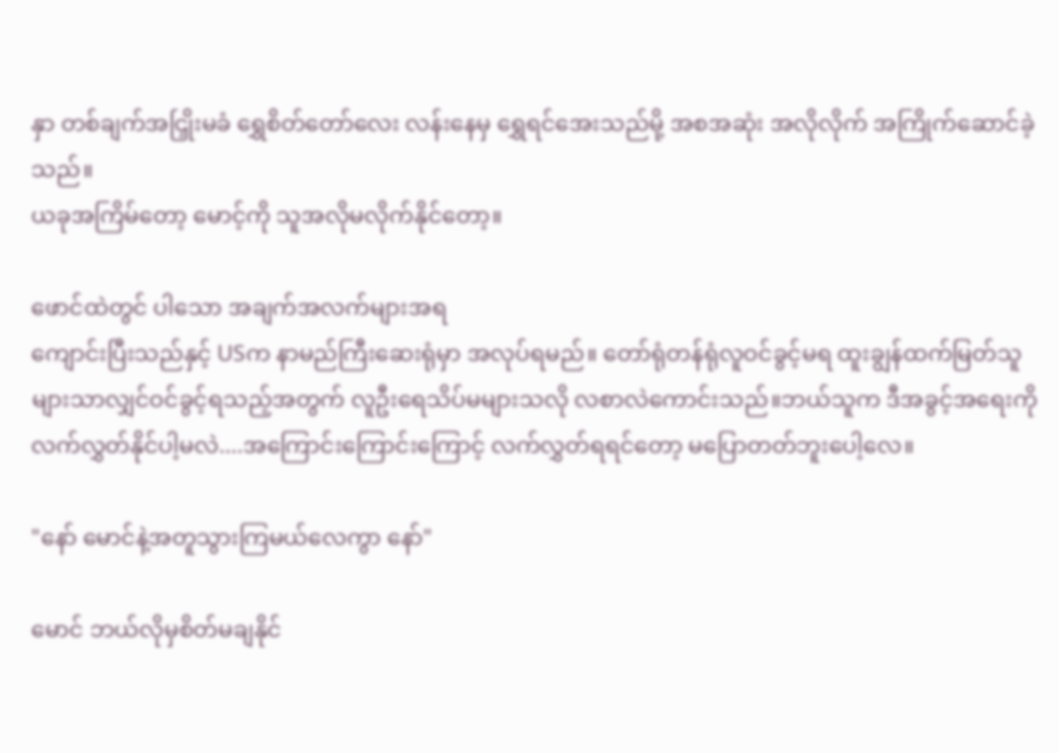နှာ တစ်ချက်အငြှိုးမခံ ရွှေစိတ်တော်လေး လန်းနေမှ ရွှေရင်အေးသည်မို့ အစအဆုံး အလိုလိုက် အကြိုက်ဆောင်ခဲ့သည်။
ယခုအကြိမ်တော့ မောင့်ကို သူအလိုမလိုက်‌နိုင်တော့။

ဖောင်ထဲတွင် ပါသော အချက်အလက်များအရ
ကျောင်းပြီးသည်နှင့် USက နာမည်ကြီးဆေးရုံမှာ အလုပ်ရမည်။ တော်ရုံတန်ရုံလူဝင်ခွင့်မရ ထူးချွန်ထက်မြတ်သူများသာလျှင်ဝင်ခွင့်ရသည့်အတွက် လူဦးရေသိပ်မများသလို လစာလဲ‌ကောင်းသည်။ဘယ်သူက ဒီအခွင့်အရေးကို လက်လွှတ်နိုင်ပါ့မလဲ....အကြောင်းကြောင်းကြောင့် လက်လွှတ်ရရင်တော့ မပြောတတ်ဘူးပေါ့လေ။

"နော် မောင်နဲ့အတူသွားကြမယ်လေကွာ နော်"

မောင် ဘယ်လိုမှစိတ်မချနိုင်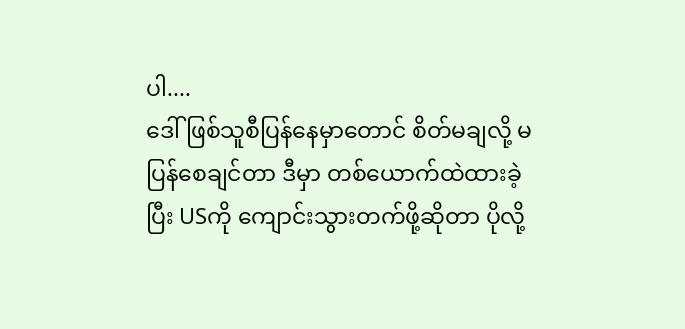ပါ....
ဒေါ်ဖြစ်သူစီပြန်နေမှာတောင် စိတ်မချလို့ မပြန်စေချင်တာ ဒီမှာ တစ်ယောက်ထဲထားခဲ့ပြီး USကို ကျောင်းသွားတက်ဖို့ဆိုတာ ပိုလို့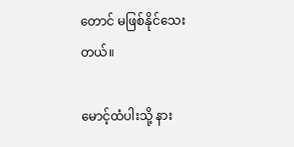တောင် မဖြစ်နိုင်သေးတယ်။

မောင့်ထံပါးသို့ နား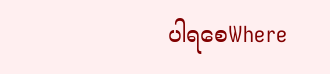ပါရစေWhere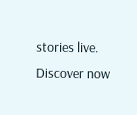stories live. Discover now